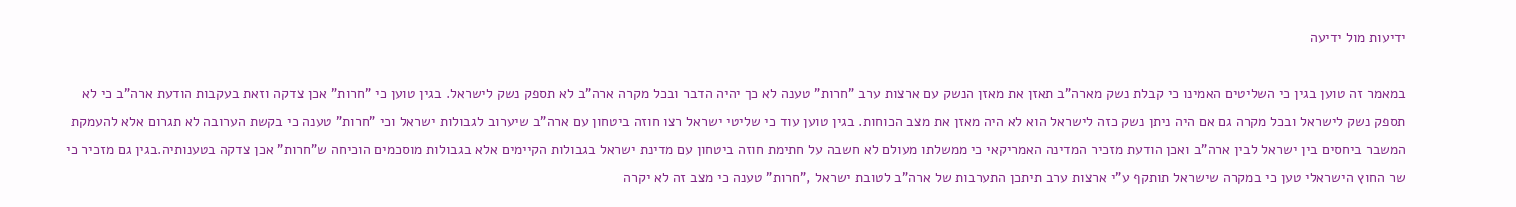ידיעות מול ידיעה

במאמר זה טוען בגין כי השליטים האמינו כי קבלת נשק מארה"ב תאזן את מאזן הנשק עם ארצות ערב "חרות" טענה לא כך יהיה הדבר ובכל מקרה ארה"ב לא תספק נשק לישראל. בגין טוען כי "חרות" אכן צדקה וזאת בעקבות הודעת ארה"ב כי לא תספק נשק לישראל ובכל מקרה גם אם היה ניתן נשק כזה לישראל הוא לא היה מאזן את מצב הכוחות. בגין טוען עוד כי שליטי ישראל רצו חוזה ביטחון עם ארה"ב שיערוב לגבולות ישראל וכי "חרות" טענה כי בקשת הערובה לא תגרום אלא להעמקת המשבר ביחסים בין ישראל לבין ארה"ב ואכן הודעת מזכיר המדינה האמריקאי כי ממשלתו מעולם לא חשבה על חתימת חוזה ביטחון עם מדינת ישראל בגבולות הקיימים אלא בגבולות מוסכמים הוכיחה ש"חרות" אכן צדקה בטענותיה.בגין גם מזכיר כי שר החוץ הישראלי טען כי במקרה שישראל תותקף ע"י ארצות ערב תיתכן התערבות של ארה"ב לטובת ישראל ,"חרות" טענה כי מצב זה לא יקרה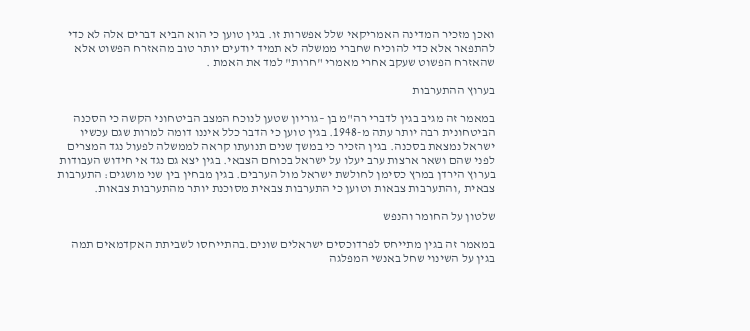ואכן מזכיר המדינה האמריקאי שלל אפשרות זו. בגין טוען כי הוא הביא דברים אלה לא כדי להתפאר אלא כדי להוכיח שחברי ממשלה לא תמיד יודעים יותר טוב מהאזרח הפשוט אלא שהאזרח הפשוט שעקב אחרי מאמרי "חרות" למד את האמת .

בערוץ ההתערבות

במאמר זה מגיב בגין לדברי רה"מ בן –גוריון שטען לנוכח המצב הביטחוני הקשה כי הסכנה הביטחונית רבה יותר עתה מ-1948. בגין טוען כי הדבר כלל איננו דומה למרות שגם עכשיו ישראל נמצאת בסכנה. בגין הזכיר כי במשך שנים תנועתו קראה לממשלה לפעול נגד המצרים לפני שהם ושאר ארצות ערב יעלו על ישראל בכוחם הצבאי. בגין יצא גם נגד אי חידוש העבודות בערוץ הירדן במרץ כסימן לחולשת ישראל מול הערבים. בגין מבחין בין שני מושגים: התערבות צבאית ,והתערבות צבאות וטוען כי התערבות צבאית מסוכנת יותר מהתערבות צבאות.

שלטון על החומר והנפש

במאמר זה בגין מתייחס לפרדוכסים ישראלים שונים.בהתייחסו לשביתת האקדמאים תמה בגין על השינוי שחל באנשי המפלגה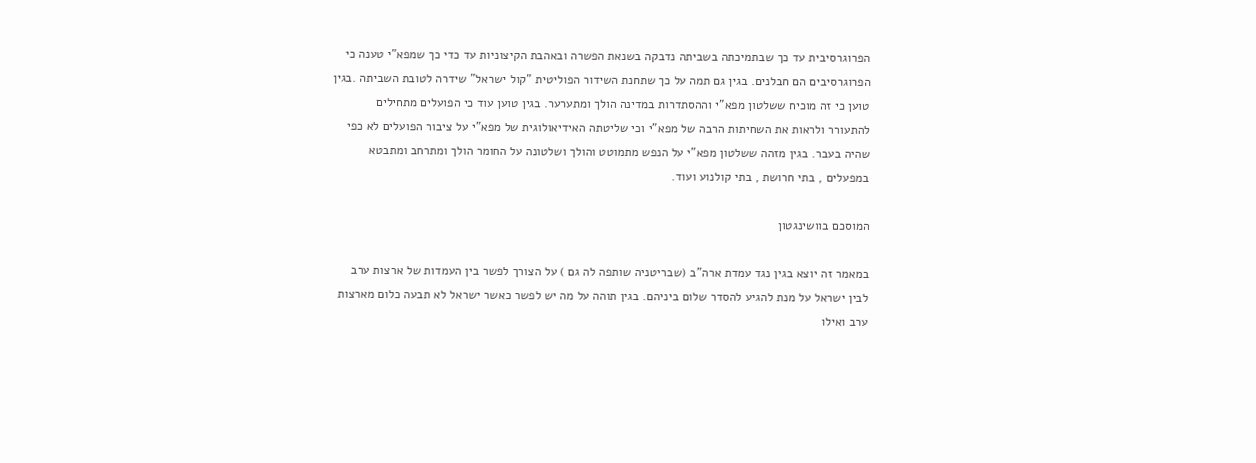הפרוגרסיבית עד כך שבתמיכתה בשביתה נדבקה בשנאת הפשרה ובאהבת הקיצוניות עד כדי כך שמפא"י טענה כי הפרוגרסיבים הם חבלנים. בגין גם תמה על כך שתחנת השידור הפוליטית "קול ישראל" שידרה לטובת השביתה .בגין טוען כי זה מוכיח ששלטון מפא"י וההסתדרות במדינה הולך ומתערער. בגין טוען עוד כי הפועלים מתחילים להתעורר ולראות את השחיתות הרבה של מפא"י וכי שליטתה האידיאולוגית של מפא"י על ציבור הפועלים לא כפי שהיה בעבר. בגין מזהה ששלטון מפא"י על הנפש מתמוטט והולך ושלטונה על החומר הולך ומתרחב ומתבטא במפעלים , בתי חרושת , בתי קולנוע ועוד.

המוסכם בוושינגטון

במאמר זה יוצא בגין נגד עמדת ארה"ב (שבריטניה שותפה לה גם ) על הצורך לפשר בין העמדות של ארצות ערב לבין ישראל על מנת להגיע להסדר שלום ביניהם. בגין תוהה על מה יש לפשר כאשר ישראל לא תבעה כלום מארצות ערב ואילו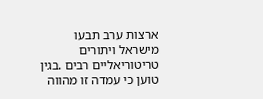ארצות ערב תבעו מישראל ויתורים טריטוריאליים רבים .בגין טוען כי עמדה זו מהווה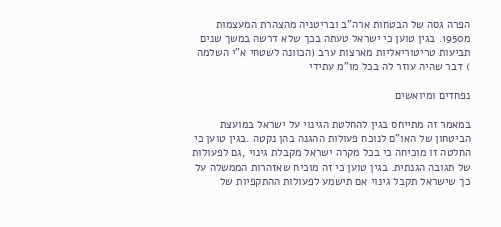הפרה גסה של הבטחות ארה"ב ובריטניה מהצהרת המעצמות מ1950. בגין טוען כי ישראל טעתה בכך שלא דרשה במשך שנים תביעות טריטוריאליות מארצות ערב (הכוונה לשטחי א"י השלמה ) דבר שהיה עוזר לה בכל מו"מ עתידי

נפחדים ומיואשים

במאמר זה מתייחס בגין להחלטת הגינוי על ישראל במועצת הביטחון של האו"ם לנוכח פעולות ההגנה בהן נקטה .בגין טוען כי החלטה זו מוכיחה כי בכל מקרה ישראל מקבלת גינוי ,גם לפעולות של תגובה הגנתית. בגין טוען כי זה מוכיח שאזהרות הממשלה על כך שישראל תקבל גינוי אם תישמע לפעולות ההתקפיות של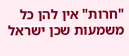"חרות" אין להן כל משמעות שכן ישראל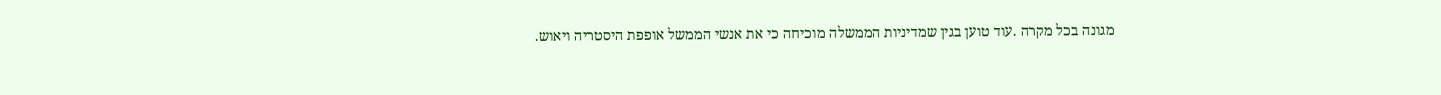מגונה בכל מקרה .עוד טוען בגין שמדיניות הממשלה מוכיחה כי את אנשי הממשל אופפת היסטריה ויאוש.